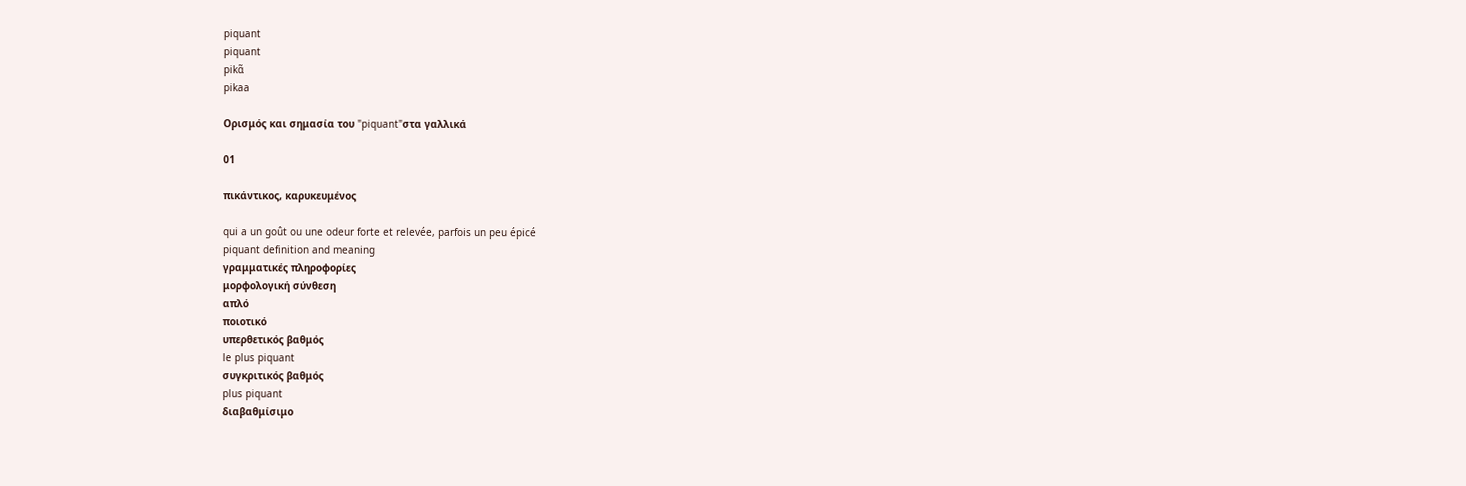piquant
piquant
pikɑ̃
pikaa

Ορισμός και σημασία του "piquant"στα γαλλικά

01

πικάντικος, καρυκευμένος

qui a un goût ou une odeur forte et relevée, parfois un peu épicé
piquant definition and meaning
γραμματικές πληροφορίες
μορφολογική σύνθεση
απλό
ποιοτικό
υπερθετικός βαθμός
le plus piquant
συγκριτικός βαθμός
plus piquant
διαβαθμίσιμο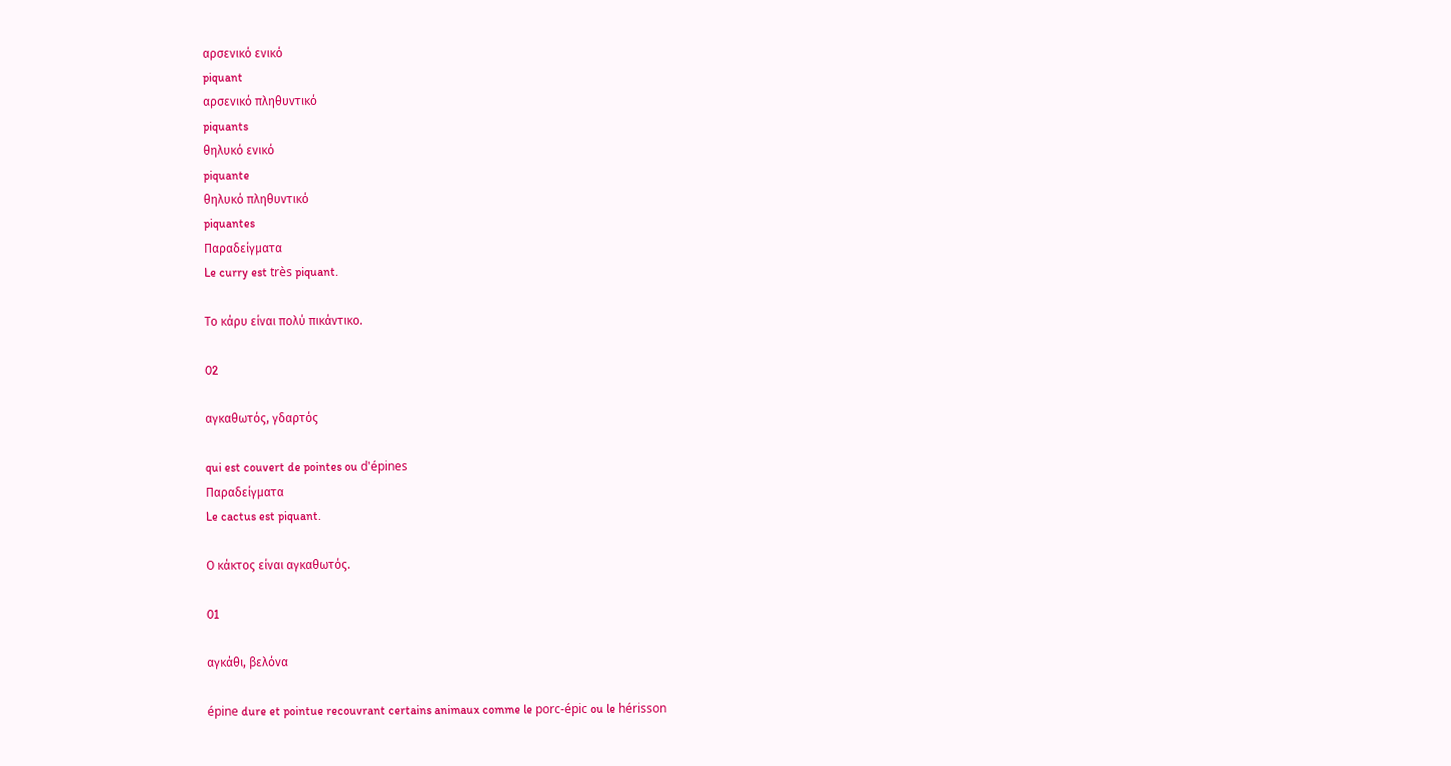αρσενικό ενικό
piquant
αρσενικό πληθυντικό
piquants
θηλυκό ενικό
piquante
θηλυκό πληθυντικό
piquantes
Παραδείγματα
Le curry est très piquant.

Το κάρυ είναι πολύ πικάντικο.

02

αγκαθωτός, γδαρτός

qui est couvert de pointes ou d'épines
Παραδείγματα
Le cactus est piquant.

Ο κάκτος είναι αγκαθωτός.

01

αγκάθι, βελόνα

épine dure et pointue recouvrant certains animaux comme le porc-épic ou le hérisson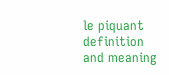le piquant definition and meaning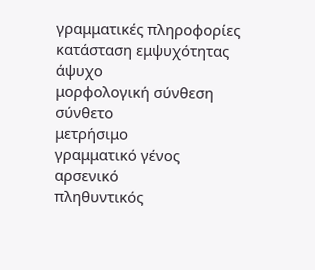γραμματικές πληροφορίες
κατάσταση εμψυχότητας
άψυχο
μορφολογική σύνθεση
σύνθετο
μετρήσιμο
γραμματικό γένος
αρσενικό
πληθυντικός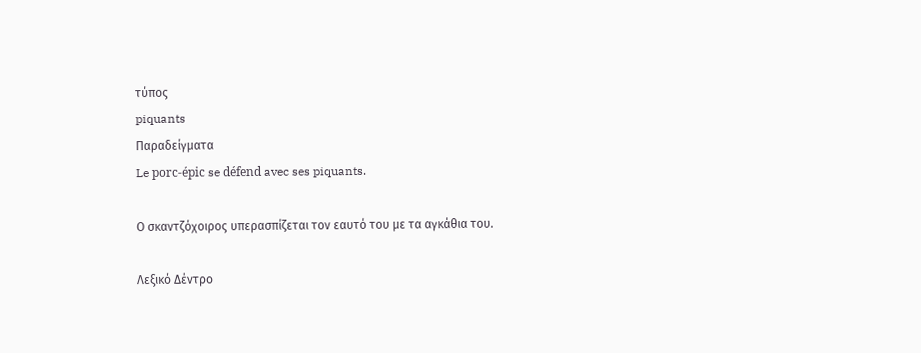τύπος
piquants
Παραδείγματα
Le porc-épic se défend avec ses piquants.

Ο σκαντζόχοιρος υπερασπίζεται τον εαυτό του με τα αγκάθια του.

Λεξικό Δέντρο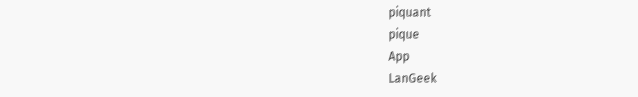piquant
pique
App
LanGeek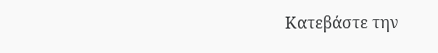Κατεβάστε την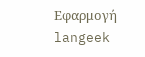Εφαρμογή
langeek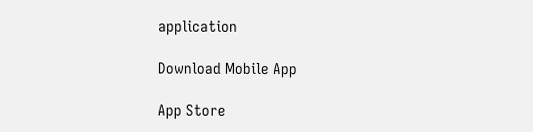application

Download Mobile App

App Store